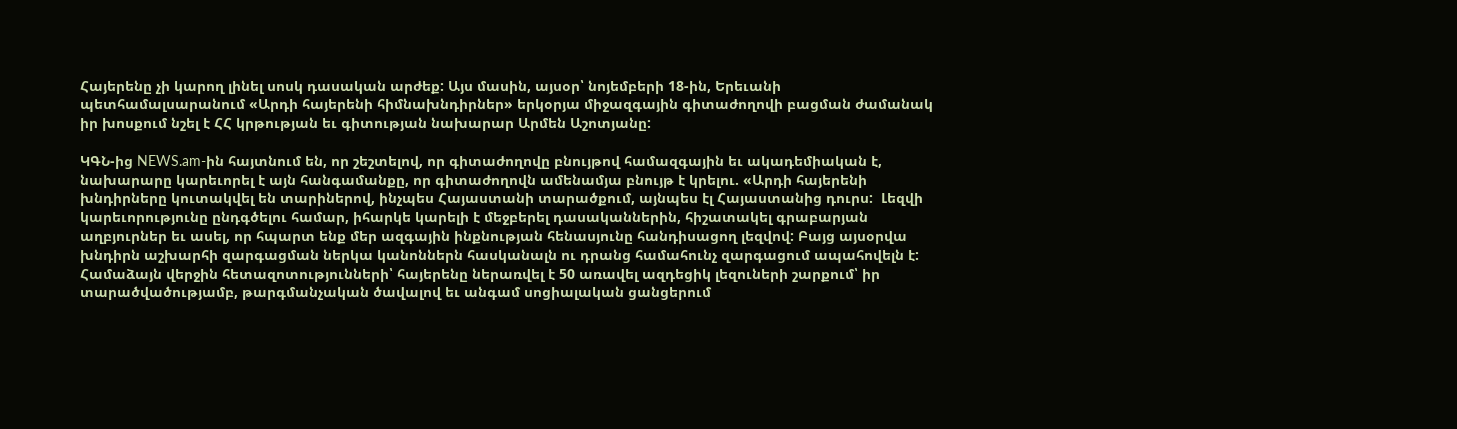Հայերենը չի կարող լինել սոսկ դասական արժեք: Այս մասին, այսօր՝ նոյեմբերի 18-ին, Երեւանի պետհամալսարանում «Արդի հայերենի հիմնախնդիրներ» երկօրյա միջազգային գիտաժողովի բացման ժամանակ իր խոսքում նշել է ՀՀ կրթության եւ գիտության նախարար Արմեն Աշոտյանը:

ԿԳՆ-ից NEWS.am-ին հայտնում են, որ շեշտելով, որ գիտաժողովը բնույթով համազգային եւ ակադեմիական է, նախարարը կարեւորել է այն հանգամանքը, որ գիտաժողովն ամենամյա բնույթ է կրելու. «Արդի հայերենի խնդիրները կուտակվել են տարիներով, ինչպես Հայաստանի տարածքում, այնպես էլ Հայաստանից դուրս:  Լեզվի կարեւորությունը ընդգծելու համար, իհարկե կարելի է մեջբերել դասականներին, հիշատակել գրաբարյան աղբյուրներ եւ ասել, որ հպարտ ենք մեր ազգային ինքնության հենասյունը հանդիսացող լեզվով: Բայց այսօրվա խնդիրն աշխարհի զարգացման ներկա կանոններն հասկանալն ու դրանց համահունչ զարգացում ապահովելն է: Համաձայն վերջին հետազոտությունների՝ հայերենը ներառվել է 50 առավել ազդեցիկ լեզուների շարքում՝ իր տարածվածությամբ, թարգմանչական ծավալով եւ անգամ սոցիալական ցանցերում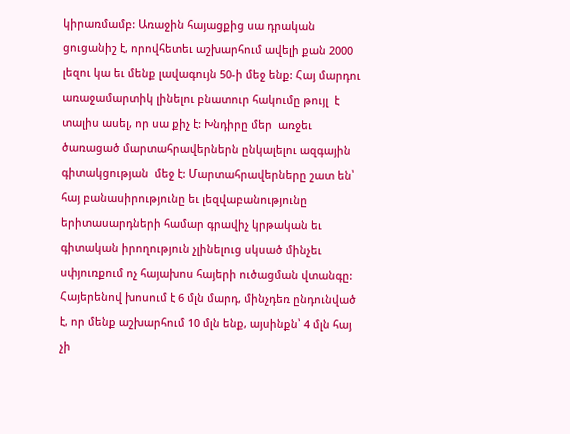կիրառմամբ: Առաջին հայացքից սա դրական ցուցանիշ է, որովհետեւ աշխարհում ավելի քան 2000 լեզու կա եւ մենք լավագույն 50-ի մեջ ենք: Հայ մարդու առաջամարտիկ լինելու բնատուր հակումը թույլ  է տալիս ասել, որ սա քիչ է: Խնդիրը մեր  առջեւ ծառացած մարտահրավերներն ընկալելու ազգային գիտակցության  մեջ է: Մարտահրավերները շատ են՝ հայ բանասիրությունը եւ լեզվաբանությունը երիտասարդների համար գրավիչ կրթական եւ գիտական իրողություն չլինելուց սկսած մինչեւ սփյուռքում ոչ հայախոս հայերի ուծացման վտանգը: Հայերենով խոսում է 6 մլն մարդ, մինչդեռ ընդունված է, որ մենք աշխարհում 10 մլն ենք, այսինքն՝ 4 մլն հայ չի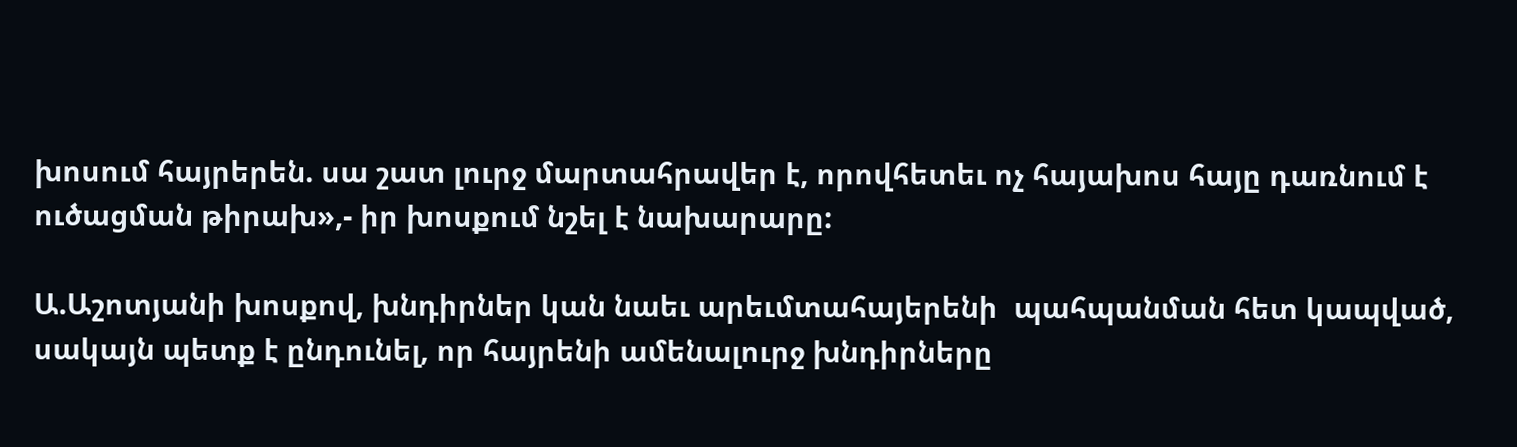խոսում հայրերեն. սա շատ լուրջ մարտահրավեր է, որովհետեւ ոչ հայախոս հայը դառնում է ուծացման թիրախ»,- իր խոսքում նշել է նախարարը:

Ա.Աշոտյանի խոսքով, խնդիրներ կան նաեւ արեւմտահայերենի  պահպանման հետ կապված, սակայն պետք է ընդունել, որ հայրենի ամենալուրջ խնդիրները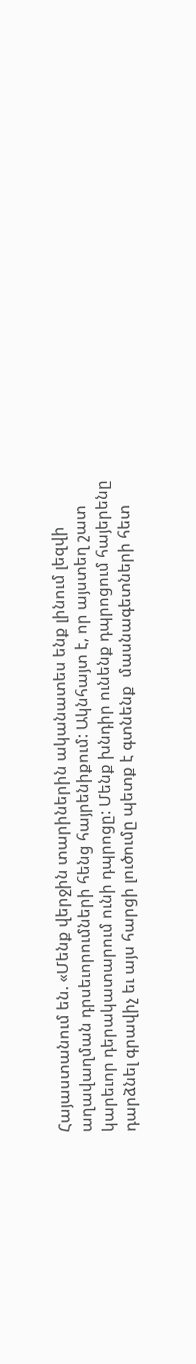Հայաստանում են. «Մենք վերջին տարիներին ականատես ենք լինում լեզվի աղավաղման դրսեւորումների հենց հայրենիքում: Ակնհայտ է, որ այստեղ շատ կարեւոր դերակատարում ունի դպրոցը: Մենք խնդիր ունենք դպրոցում հայերենը դարձնել գրավիչ եւ այս հարցի լուծումը պետք է գտնենք  մասնագետների հետ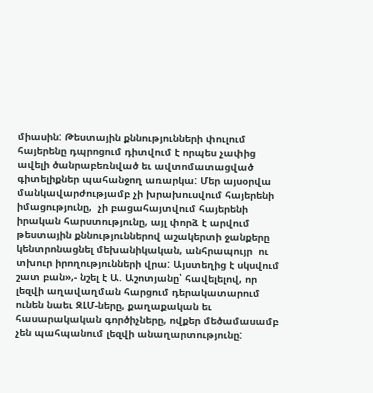միասին: Թեստային քննությունների փուլում հայերենը դպրոցում դիտվում է որպես չափից ավելի ծանրաբեռնված եւ ավտոմատացված գիտելիքներ պահանջող առարկա: Մեր այսօրվա մանկավարժությամբ չի խրախուսվում հայերենի իմացությունը,  չի բացահայտվում հայերենի իրական հարստությունը, այլ փորձ է արվում  թեստային քննություններով աշակերտի ջանքերը կենտրոնացնել մեխանիկական, անհրապույր  ու տխուր իրողությունների վրա: Այստեղից է սկսվում շատ բան»,- նշել է Ա. Աշոտյանը՝ հավելելով, որ լեզվի աղավաղման հարցում դերակատարում ունեն նաեւ ԶԼՄ-ները, քաղաքական եւ հասարակական գործիչները, ովքեր մեծամասամբ չեն պահպանում լեզվի անաղարտությունը: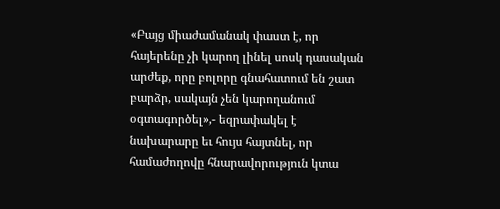«Բայց միաժամանակ փաստ է, որ հայերենը չի կարող լինել սոսկ դասական արժեք, որը բոլորը գնահատում են շատ բարձր, սակայն չեն կարողանում օգտագործել»,- եզրափակել է նախարարը եւ հույս հայտնել, որ համաժողովը հնարավորություն կտա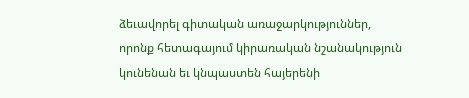ձեւավորել գիտական առաջարկություններ, որոնք հետագայում կիրառական նշանակություն կունենան եւ կնպաստեն հայերենի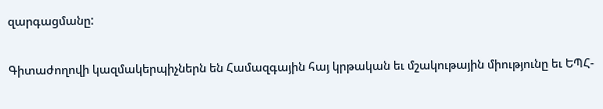զարգացմանը:

Գիտաժողովի կազմակերպիչներն են Համազգային հայ կրթական եւ մշակութային միությունը եւ ԵՊՀ-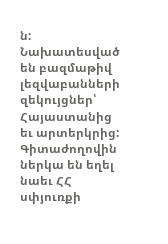ն: Նախատեսված են բազմաթիվ լեզվաբանների զեկույցներ՝ Հայաստանից եւ արտերկրից: Գիտաժողովին ներկա են եղել նաեւ ՀՀ սփյուռքի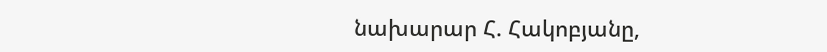նախարար Հ. Հակոբյանը,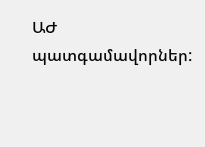ԱԺ պատգամավորներ: